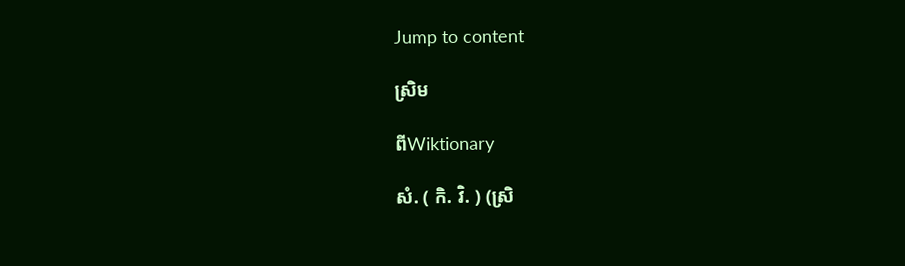Jump to content

ស្រិម

ពីWiktionary

សំ. ( កិ. វិ. ) (ស្រិ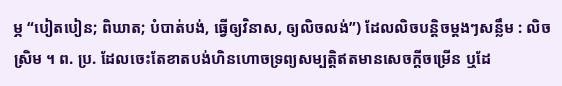ម្ភ “បៀតបៀន; ពិឃាត; បំបាត់បង់, ធ្វើឲ្យវិនាស, ឲ្យលិចលង់”) ដែលលិចបន្តិចម្ដងៗសន្លឹម : លិចស្រិម ។ ព. ប្រ. ដែលចេះតែខាតបង់ហិនហោចទ្រព្យសម្បត្តិឥតមានសេចក្ដីចម្រើន ឬដែ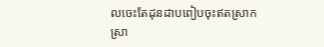លចេះតែដុនដាបពៀបចុះឥតស្រាកស្រា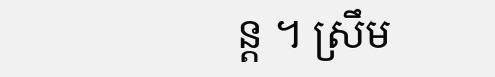ន្ត ។ ស្រឹម